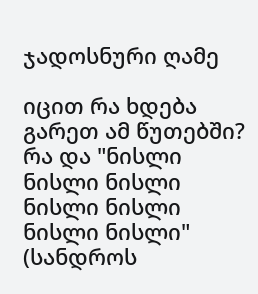ჯადოსნური ღამე

იცით რა ხდება გარეთ ამ წუთებში? რა და "ნისლი ნისლი ნისლი ნისლი ნისლი ნისლი ნისლი" (სანდროს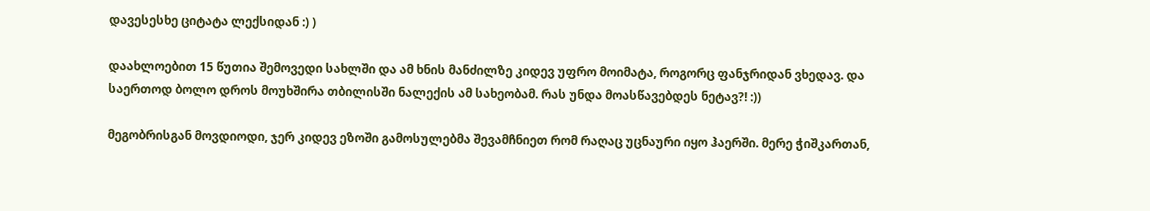დავესესხე ციტატა ლექსიდან :) )

დაახლოებით 15 წუთია შემოვედი სახლში და ამ ხნის მანძილზე კიდევ უფრო მოიმატა, როგორც ფანჯრიდან ვხედავ. და საერთოდ ბოლო დროს მოუხშირა თბილისში ნალექის ამ სახეობამ. რას უნდა მოასწავებდეს ნეტავ?! :))

მეგობრისგან მოვდიოდი, ჯერ კიდევ ეზოში გამოსულებმა შევამჩნიეთ რომ რაღაც უცნაური იყო ჰაერში. მერე ჭიშკართან,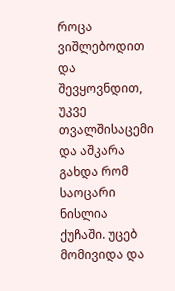როცა ვიშლებოდით და შევყოვნდით, უკვე თვალშისაცემი და აშკარა გახდა რომ საოცარი ნისლია ქუჩაში. უცებ მომივიდა და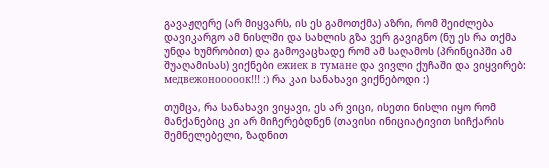გავაჟღერე (არ მიყვარს, ის ეს გამოთქმა) აზრი, რომ შეიძლება დავიკარგო ამ ნისლში და სახლის გზა ვერ გავიგნო (ნუ ეს რა თქმა უნდა ხუმრობით) და გამოვაცხადე რომ ამ საღამოს (პრინციპში ამ შუაღამისას) ვიქნები ежиек в тумане და ვივლი ქუჩაში და ვიყვირებ: медвежонооооок!!! :) რა კაი სანახავი ვიქნებოდი :)

თუმცა, რა სანახავი ვიყავი, ეს არ ვიცი, ისეთი ნისლი იყო რომ მანქანებიც კი არ მიჩერებდნენ (თავისი ინიციატივით სიჩქარის შემნელებელი, ზადნით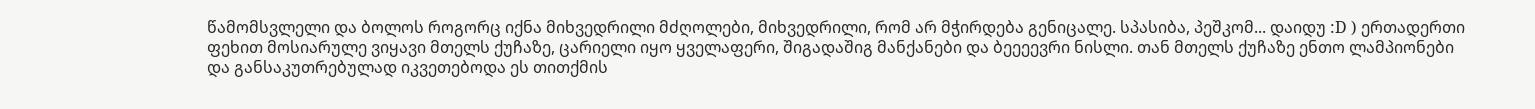წამომსვლელი და ბოლოს როგორც იქნა მიხვედრილი მძღოლები, მიხვედრილი, რომ არ მჭირდება გენიცალე. სპასიბა, პეშკომ... დაიდუ :D ) ერთადერთი ფეხით მოსიარულე ვიყავი მთელს ქუჩაზე, ცარიელი იყო ყველაფერი, შიგადაშიგ მანქანები და ბეეეევრი ნისლი. თან მთელს ქუჩაზე ენთო ლამპიონები და განსაკუთრებულად იკვეთებოდა ეს თითქმის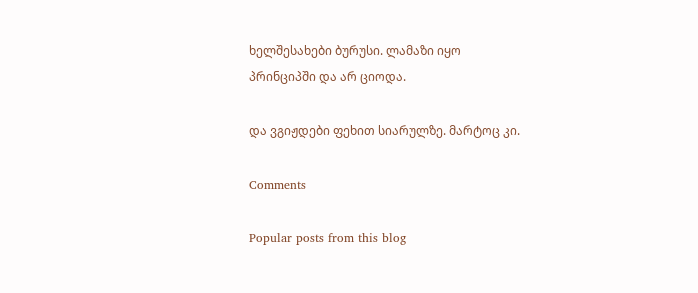ხელშესახები ბურუსი. ლამაზი იყო პრინციპში და არ ციოდა.

და ვგიჟდები ფეხით სიარულზე. მარტოც კი.

Comments

Popular posts from this blog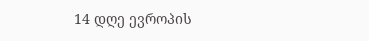14 დღე ევროპის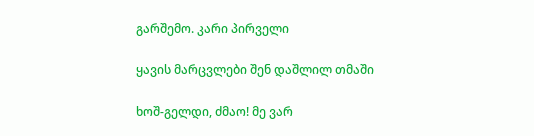გარშემო. კარი პირველი

ყავის მარცვლები შენ დაშლილ თმაში

ხოშ-გელდი, ძმაო! მე ვარ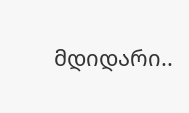მდიდარი..